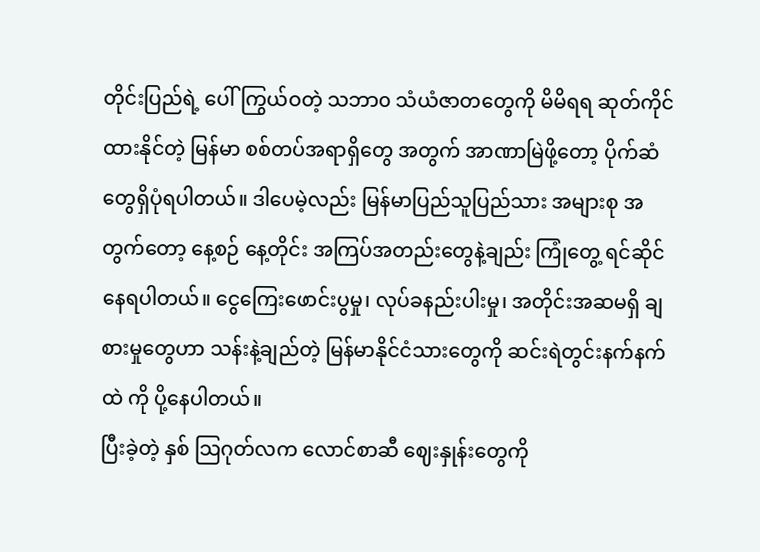တိုင်းပြည်ရဲ့ ပေါ်ကြွယ်ဝတဲ့ သဘာ၀ သံယံဇာတတွေကို မိမိရရ ဆုတ်ကိုင်ထားနိုင်တဲ့ မြန်မာ စစ်တပ်အရာရှိတွေ အတွက် အာဏာမြဲဖို့တော့ ပိုက်ဆံတွေရှိပုံရပါတယ်။ ဒါပေမဲ့လည်း မြန်မာပြည်သူပြည်သား အများစု အတွက်တော့ နေ့စဉ် နေ့တိုင်း အကြပ်အတည်းတွေနဲ့ချည်း ကြုံတွေ့ ရင်ဆိုင်နေရပါတယ်။ ငွေကြေးဖောင်းပွမှု၊ လုပ်ခနည်းပါးမှု၊ အတိုင်းအဆမရှိ ချစားမှုတွေဟာ သန်းနဲ့ချည်တဲ့ မြန်မာနိုင်ငံသားတွေကို ဆင်းရဲတွင်းနက်နက်ထဲ ကို ပို့နေပါတယ်။
ပြီးခဲ့တဲ့ နှစ် သြဂုတ်လက လောင်စာဆီ ဈေးနှုန်းတွေကို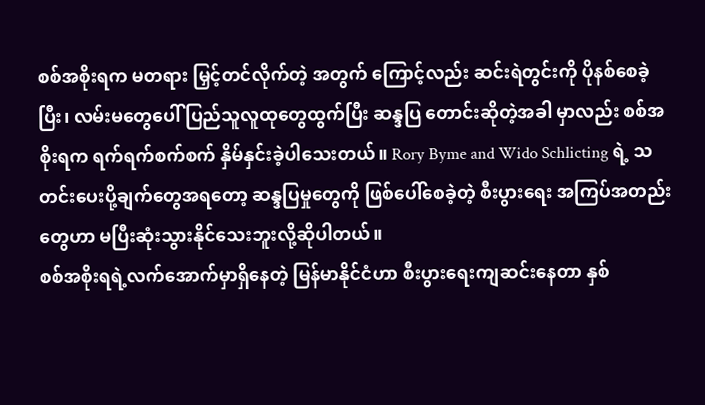စစ်အစိုးရက မတရား မြှင့်တင်လိုက်တဲ့ အတွက် ကြောင့်လည်း ဆင်းရဲတွင်းကို ပိုနစ်စေခဲ့ပြီး၊ လမ်းမတွေပေါ် ပြည်သူလူထုတွေထွက်ပြီး ဆန္ဒပြ တောင်းဆိုတဲ့အခါ မှာလည်း စစ်အစိုးရက ရက်ရက်စက်စက် နှိမ်နှင်းခဲ့ပါသေးတယ်။ Rory Byme and Wido Schlicting ရဲ့ သတင်းပေးပို့ချက်တွေအရတော့ ဆန္ဒပြမှုတွေကို ဖြစ်ပေါ်စေခဲ့တဲ့ စီးပွားရေး အကြပ်အတည်းတွေဟာ မပြီးဆုံးသွားနိုင်သေးဘူးလို့ဆိုပါတယ်။
စစ်အစိုးရရဲ့လက်အောက်မှာရှိနေတဲ့ မြန်မာနိုင်ငံဟာ စီးပွားရေးကျဆင်းနေတာ နှစ်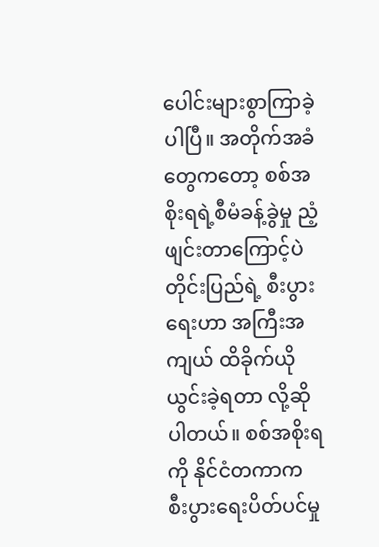ပေါင်းများစွာကြာခဲ့ပါပြီ။ အတိုက်အခံတွေကတော့ စစ်အစိုးရရဲ့စီမံခန့်ခွဲမှု ညံ့ဖျင်းတာကြောင့်ပဲ တိုင်းပြည်ရဲ့ စီးပွားရေးဟာ အကြီးအကျယ် ထိခိုက်ယိုယွင်းခဲ့ရတာ လို့ဆိုပါတယ်။ စစ်အစိုးရကို နိုင်ငံတကာက စီးပွားရေးပိတ်ပင်မှု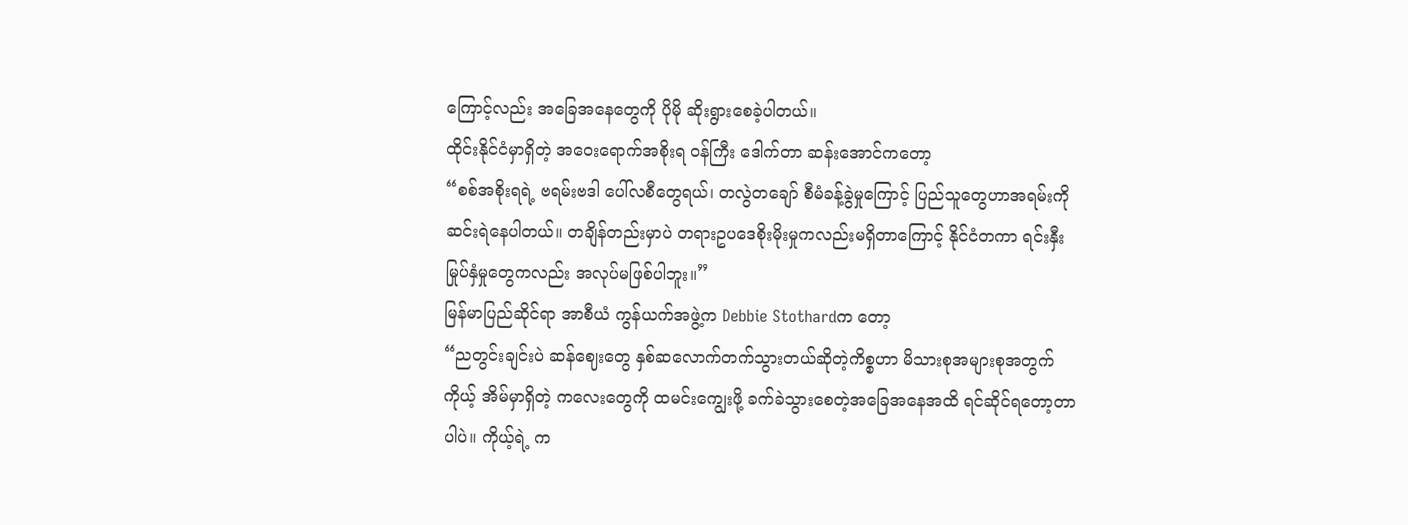ကြောင့်လည်း အခြေအနေတွေကို ပိုမို ဆိုးရွားစေခဲ့ပါတယ်။
ထိုင်းနိုင်ငံမှာရှိတဲ့ အဝေးရောက်အစိုးရ ဝန်ကြီး ဒေါက်တာ ဆန်းအောင်ကတော့
“စစ်အစိုးရရဲ့ ဗရမ်းဗဒါ ပေါ်လစီတွေရယ်၊ တလွဲတချော် စီမံခန့်ခွဲမှုကြောင့် ပြည်သူတွေဟာအရမ်းကို ဆင်းရဲနေပါတယ်။ တချိန်တည်းမှာပဲ တရားဥပဒေစိုးမိုးမှုကလည်းမရှိတာကြောင့် နိုင်ငံတကာ ရင်းနှီးမြုပ်နှံမှုတွေကလည်း အလုပ်မဖြစ်ပါဘူး။”
မြန်မာပြည်ဆိုင်ရာ အာစီယံ ကွန်ယက်အဖွဲ့က Debbie Stothardက တော့
“ညတွင်းချင်းပဲ ဆန်ဈေးတွေ နှစ်ဆလောက်တက်သွားတယ်ဆိုတဲ့ကိစ္စဟာ မိသားစုအများစုအတွက် ကိုယ့် အိမ်မှာရှိတဲ့ ကလေးတွေကို ထမင်းကျွေးဖို့ ခက်ခဲသွားစေတဲ့အခြေအနေအထိ ရင်ဆိုင်ရတော့တာပါပဲ။ ကိုယ့်ရဲ့ က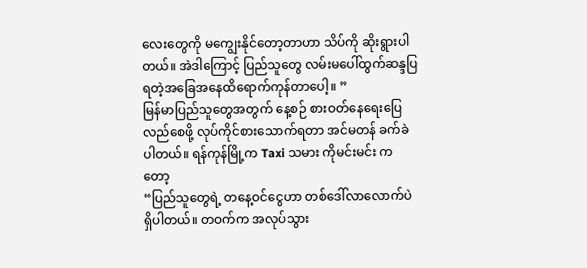လေးတွေကို မကျွေးနိုင်တော့တာဟာ သိပ်ကို ဆိုးရွားပါတယ်။ အဲဒါကြောင့် ပြည်သူတွေ လမ်းမပေါ်ထွက်ဆန္ဒပြရတဲ့အခြေအနေထိရောက်ကုန်တာပေါ့။ ”
မြန်မာပြည်သူတွေအတွက် နေ့စဉ် စားဝတ်နေရေးပြေလည်စေဖို့ လုပ်ကိုင်စားသောက်ရတာ အင်မတန် ခက်ခဲပါတယ်။ ရန်ကုန်မြို့က Taxi သမား ကိုမင်းမင်း ကတော့
“ပြည်သူတွေရဲ့ တနေ့ဝင်ငွေဟာ တစ်ဒေါ်လာလောက်ပဲရှိပါတယ်။ တဝက်က အလုပ်သွား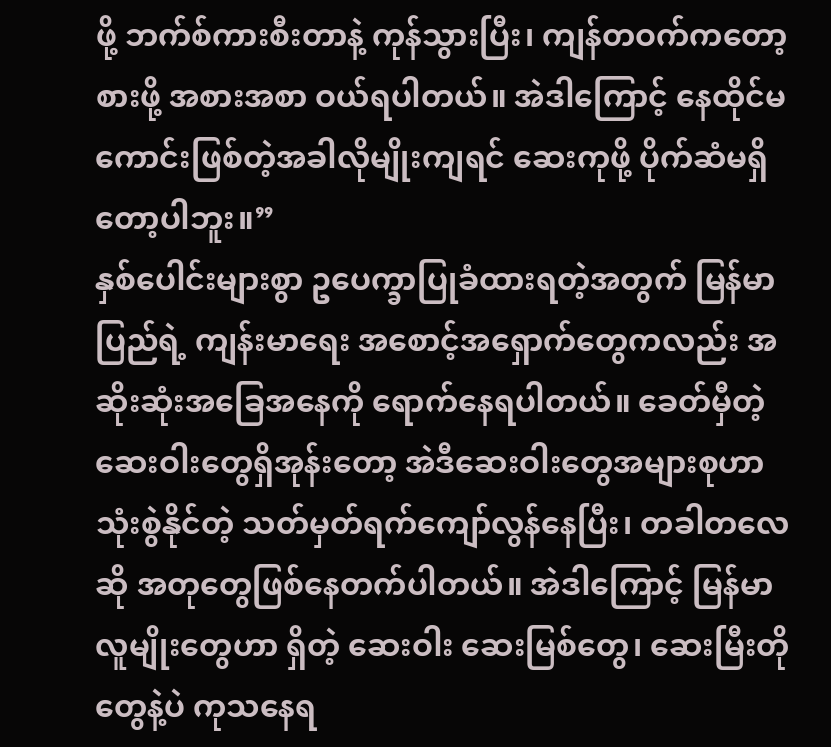ဖို့ ဘက်စ်ကားစီးတာနဲ့ ကုန်သွားပြီး၊ ကျန်တဝက်ကတော့ စားဖို့ အစားအစာ ဝယ်ရပါတယ်။ အဲဒါကြောင့် နေထိုင်မကောင်းဖြစ်တဲ့အခါလိုမျိုးကျရင် ဆေးကုဖို့ ပိုက်ဆံမရှိတော့ပါဘူး။”
နှစ်ပေါင်းများစွာ ဥပေက္ခာပြုခံထားရတဲ့အတွက် မြန်မာပြည်ရဲ့ ကျန်းမာရေး အစောင့်အရှောက်တွေကလည်း အဆိုးဆုံးအခြေအနေကို ရောက်နေရပါတယ်။ ခေတ်မှီတဲ့ဆေးဝါးတွေရှိအုန်းတော့ အဲဒီဆေးဝါးတွေအများစုဟာ သုံးစွဲနိုင်တဲ့ သတ်မှတ်ရက်ကျော်လွန်နေပြီး၊ တခါတလေဆို အတုတွေဖြစ်နေတက်ပါတယ်။ အဲဒါကြောင့် မြန်မာလူမျိုးတွေဟာ ရှိတဲ့ ဆေးဝါး ဆေးမြစ်တွေ၊ ဆေးမြီးတိုတွေနဲ့ပဲ ကုသနေရ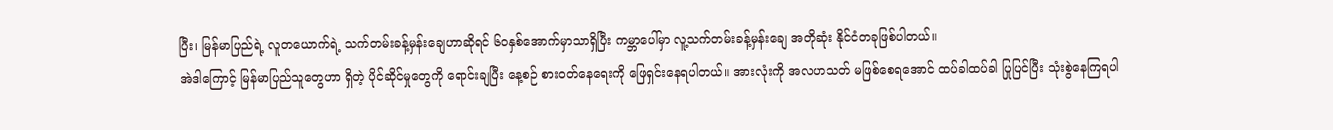ပြီး၊ မြန်မာပြည်ရဲ့ လူတယောက်ရဲ့ သက်တမ်းခန့်မှန်းချေဟာဆိုရင် ၆၀နှစ်အောက်မှာသာရှိပြီး ကမ္ဘာပေါ်မှာ လူ့သက်တမ်းခန့်မှန်းချေ အတိုဆုံး နိုင်ငံတခုဖြစ်ပါတယ်။
အဲဒါကြောင့် မြန်မာပြည်သူတွေဟာ ရှိတဲ့ ပိုင်ဆိုင်မှုတွေကို ရောင်းချပြီး နေ့စဉ် စားဝတ်နေရေးကို ဖြေရှင်းနေရပါတယ်။ အားလုံးကို အလဟသတ် မဖြစ်စေရအောင် ထပ်ခါထပ်ခါ ပြုပြင်ပြီး သုံးစွဲနေကြရပါ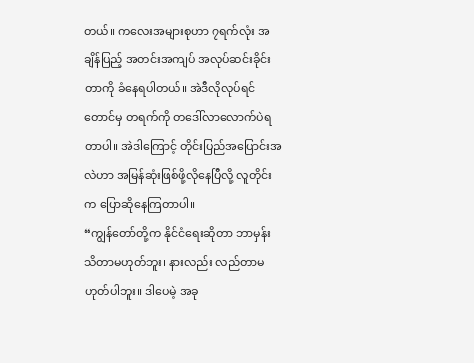တယ်။ ကလေးအများစုဟာ ၇ရက်လုံး အချိန်ပြည့် အတင်းအကျပ် အလုပ်ဆင်းခိုင်းတာကို ခံနေရပါတယ်။ အဲဒီလိုလုပ်ရင်တောင်မှ တရက်ကို တဒေါ်လာလောက်ပဲရတာပါ။ အဲဒါကြောင့် တိုင်းပြည်အပြောင်းအလဲဟာ အမြန်ဆုံးဖြစ်ဖို့လိုနေပြီလို့ လူတိုင်းက ပြောဆိုနေကြတာပါ။
“ကျွန်တော်တို့က နိုင်ငံရေးဆိုတာ ဘာမှန်းသိတာမဟုတ်ဘူး၊ နားလည်း လည်တာမဟုတ်ပါဘူး။ ဒါပေမဲ့ အခု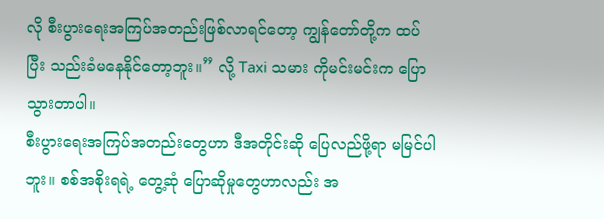လို စီးပွားရေးအကြပ်အတည်းဖြစ်လာရင်တော့ ကျွန်တော်တို့က ထပ်ပြီး သည်းခံမနေနိုင်တော့ဘူး။” လို့ Taxi သမား ကိုမင်းမင်းက ပြောသွားတာပါ။
စီးပွားရေးအကြပ်အတည်းတွေဟာ ဒီအတိုင်းဆို ပြေလည်ဖို့ရာ မမြင်ပါဘူး။ စစ်အစိုးရရဲ့ တွေ့ဆုံ ပြောဆိုမှုတွေဟာလည်း အ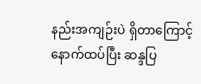နည်းအကျဉ်းပဲ ရှိတာကြောင့် နောက်ထပ်ပြီး ဆန္ဒပြ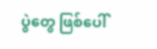ပွဲတွေ ဖြစ်ပေါ်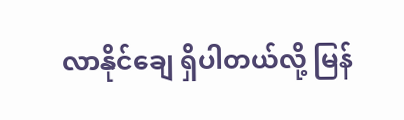လာနိုင်ချေ ရှိပါတယ်လို့ မြန်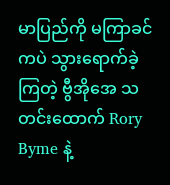မာပြည်ကို မကြာခင်ကပဲ သွားရောက်ခဲ့ကြတဲ့ ဗွီအိုအေ သတင်းထောက် Rory Byme နဲ့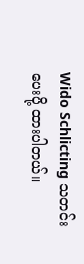Wido Schlicting သတင်းပေးပို့ ထားပါတယ်။